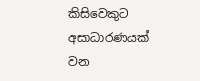කිසිවෙකුට අසාධාරණයක් වන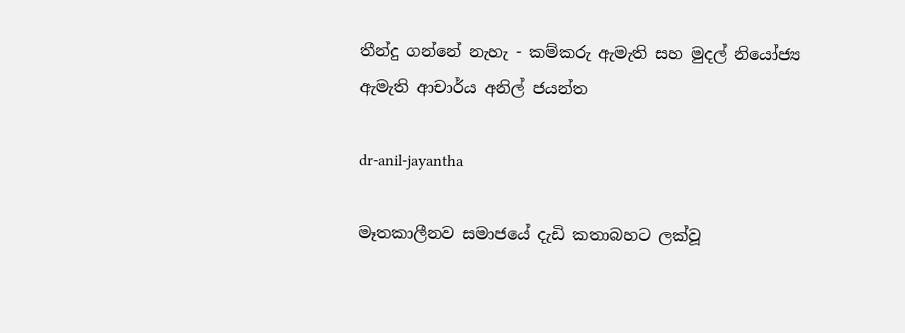තීන්දු ගන්නේ නැහැ - කම්කරු ඇමැති සහ මුදල් නියෝජ්‍ය ඇමැති ආචාර්ය අනිල් ජයන්ත

dr-anil-jayantha

මෑතකාලීනව සමාජයේ දැඩි කතාබහට ලක්වූ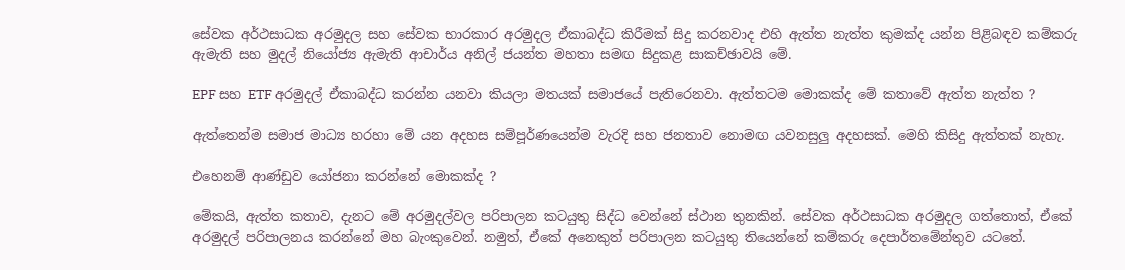සේවක අර්ථසාධක අරමුදල සහ සේවක භාරකාර අරමුදල ඒකාබද්ධ කිරීමක් සිදු කරනවාද එහි ඇත්ත නැත්ත කුමක්ද යන්න පිළිබඳව කම්කරු ඇමැති සහ මුදල් නියෝජ්‍ය ඇමැති ආචාර්ය අනිල් ජයන්ත මහතා සමඟ සිදුකළ සාකච්ඡාවයි මේ.

EPF සහ ETF අරමුදල් ඒකාබද්ධ කරන්න යනවා කියලා මතයක් සමාජයේ පැතිරෙනවා. ඇත්තටම මොකක්ද මේ කතාවේ ඇත්ත නැත්ත ?

ඇත්තෙන්ම සමාජ මාධ්‍ය හරහා මේ යන අදහස සම්පූර්ණයෙන්ම වැරදි සහ ජනතාව නොමඟ යවනසුලු අදහසක්. මෙහි කිසිදු ඇත්තක් නැහැ.

එහෙනම් ආණ්ඩුව යෝජනා කරන්නේ මොකක්ද ?

මේකයි, ඇත්ත කතාව, දැනට මේ අරමුදල්වල පරිපාලන කටයුතු සිද්ධ වෙන්නේ ස්ථාන තුනකින්. සේවක අර්ථසාධක අරමුදල ගත්තොත්, ඒකේ අරමුදල් පරිපාලනය කරන්නේ මහ බැංකුවෙන්. නමුත්, ඒකේ අනෙකුත් පරිපාලන කටයුතු තියෙන්නේ කම්කරු දෙපාර්තමේන්තුව යටතේ.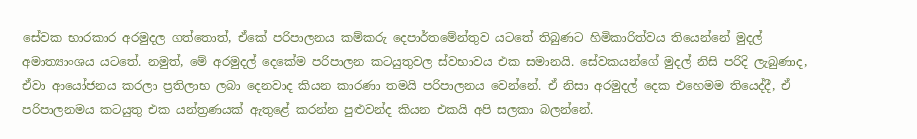සේවක භාරකාර අරමුදල ගත්තොත්, ඒකේ පරිපාලනය කම්කරු දෙපාර්තමේන්තුව යටතේ තිබුණට හිමිකාරිත්වය තියෙන්නේ මුදල් අමාත්‍යාංශය යටතේ. නමුත්, මේ අරමුදල් දෙකේම පරිපාලන කටයුතුවල ස්වභාවය එක සමානයි. සේවකයන්ගේ මුදල් නිසි පරිදි ලැබුණාද, ඒවා ආයෝජනය කරලා ප්‍රතිලාභ ලබා දෙනවාද කියන කාරණා තමයි පරිපාලනය වෙන්නේ. ඒ නිසා අරමුදල් දෙක එහෙමම තියෙද්දී, ඒ පරිපාලනමය කටයුතු එක යන්ත්‍රණයක් ඇතුළේ කරන්න පුළුවන්ද කියන එකයි අපි සලකා බලන්නේ.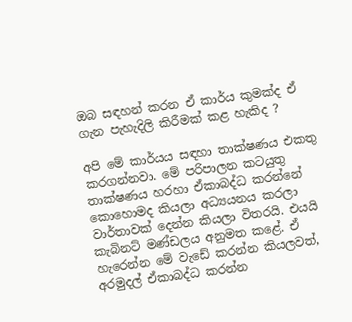ඔබ සඳහන් කරන ඒ කාර්ය කුමක්ද ඒ ගැන පැහැදිලි කිරීමක් කළ හැකිද ?

අපි මේ කාර්යය සඳහා තාක්ෂණය එකතු කරගන්නවා. මේ පරිපාලන කටයුතු තාක්ෂණය හරහා ඒකාබද්ධ කරන්නේ කොහොමද කියලා අධ්‍යයනය කරලා වාර්තාවක් දෙන්න කියලා විතරයි. එයයි කැබිනට් මණ්ඩලය අනුමත කළේ. ඒ හැරෙන්න මේ වැඩේ කරන්න කියලවත්, අරමුදල් ඒකාබද්ධ කරන්න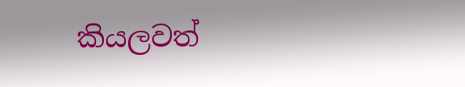කියලවත්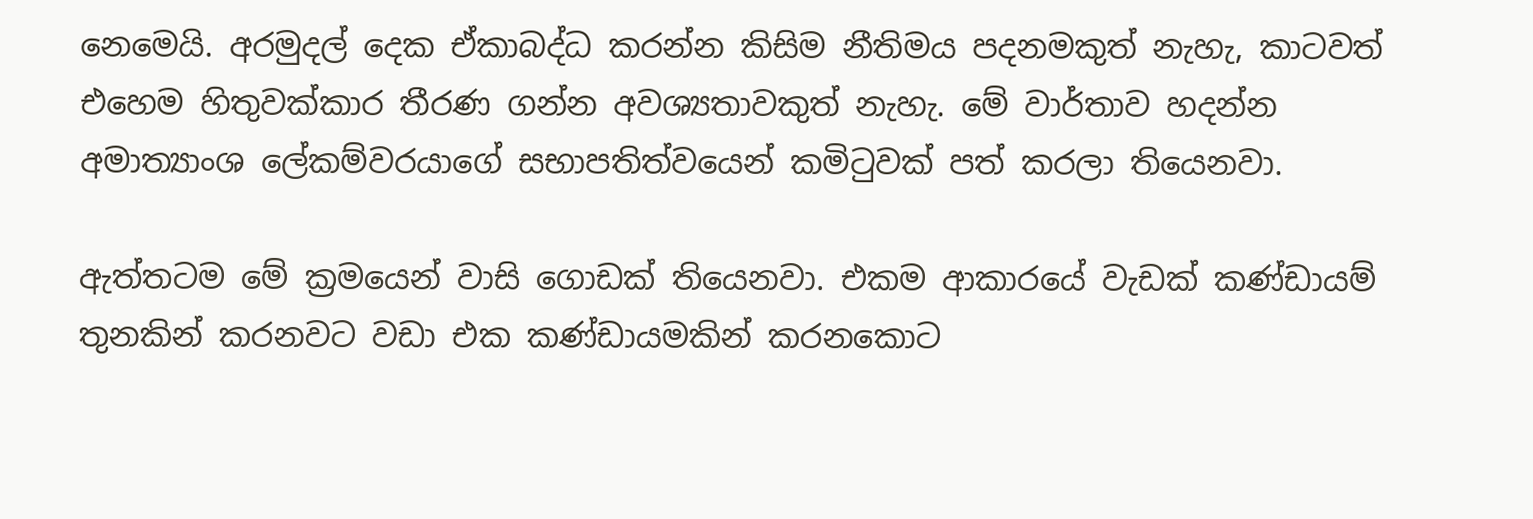නෙමෙයි. අරමුදල් දෙක ඒකාබද්ධ කරන්න කිසිම නීතිමය පදනමකුත් නැහැ, කාටවත් එහෙම හිතුවක්කාර තීරණ ගන්න අවශ්‍යතාවකුත් නැහැ. මේ වාර්තාව හදන්න අමාත්‍යාංශ ලේකම්වරයාගේ සභාපතිත්වයෙන් කමිටුවක් පත් කරලා තියෙනවා.

ඇත්තටම මේ ක්‍රමයෙන් වාසි ගොඩක් තියෙනවා. එකම ආකාරයේ වැඩක් කණ්ඩායම් තුනකින් කරනවට වඩා එක කණ්ඩායමකින් කරනකොට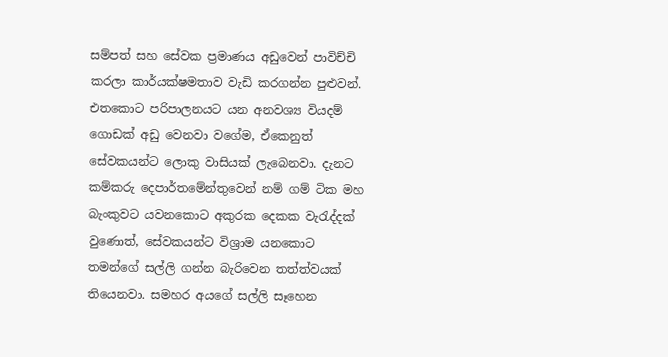සම්පත් සහ සේවක ප්‍රමාණය අඩුවෙන් පාවිච්චි කරලා කාර්යක්ෂමතාව වැඩි කරගන්න පුළුවන්. එතකොට පරිපාලනයට යන අනවශ්‍ය වියදම් ගොඩක් අඩු වෙනවා වගේම, ඒකෙනුත් සේවකයන්ට ලොකු වාසියක් ලැබෙනවා. දැනට කම්කරු දෙපාර්තමේන්තුවෙන් නම් ගම් ටික මහ බැංකුවට යවනකොට අකුරක දෙකක වැරැද්දක් වුණොත්, සේවකයන්ට විශ්‍රාම යනකොට තමන්ගේ සල්ලි ගන්න බැරිවෙන තත්ත්වයක් තියෙනවා. සමහර අයගේ සල්ලි සෑහෙන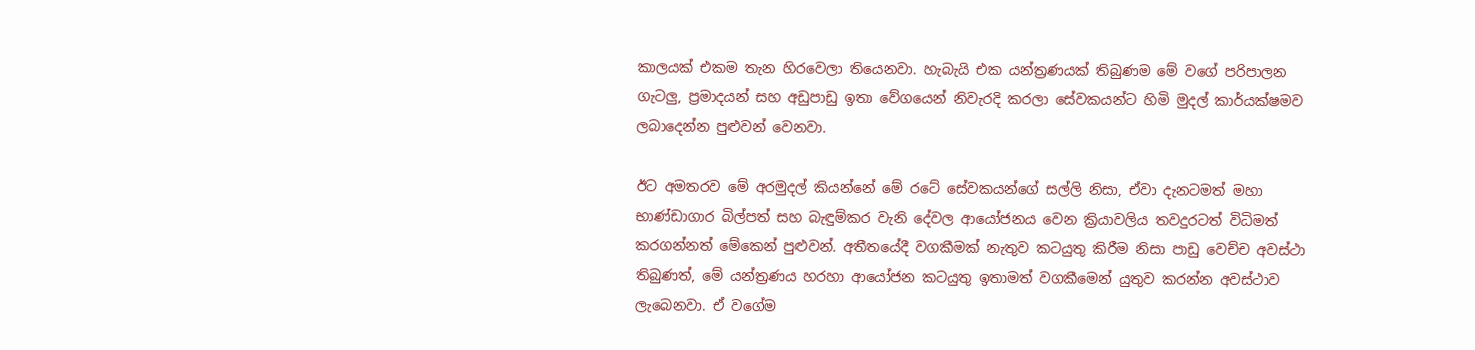කාලයක් එකම තැන හිරවෙලා තියෙනවා. හැබැයි එක යන්ත්‍රණයක් තිබුණම මේ වගේ පරිපාලන ගැටලු, ප්‍රමාදයන් සහ අඩුපාඩු ඉතා වේගයෙන් නිවැරදි කරලා සේවකයන්ට හිමි මුදල් කාර්යක්ෂමව ලබාදෙන්න පුළුවන් වෙනවා.

ඊට අමතරව මේ අරමුදල් කියන්නේ මේ රටේ සේවකයන්ගේ සල්ලි නිසා, ඒවා දැනටමත් මහා භාණ්ඩාගාර බිල්පත් සහ බැඳුම්කර වැනි දේවල ආයෝජනය වෙන ක්‍රියාවලිය තවදුරටත් විධිමත් කරගන්නත් මේකෙන් පුළුවන්. අතීතයේදී වගකීමක් නැතුව කටයුතු කිරීම නිසා පාඩු වෙච්ච අවස්ථා තිබුණත්, මේ යන්ත්‍රණය හරහා ආයෝජන කටයුතු ඉතාමත් වගකීමෙන් යුතුව කරන්න අවස්ථාව ලැබෙනවා. ඒ වගේම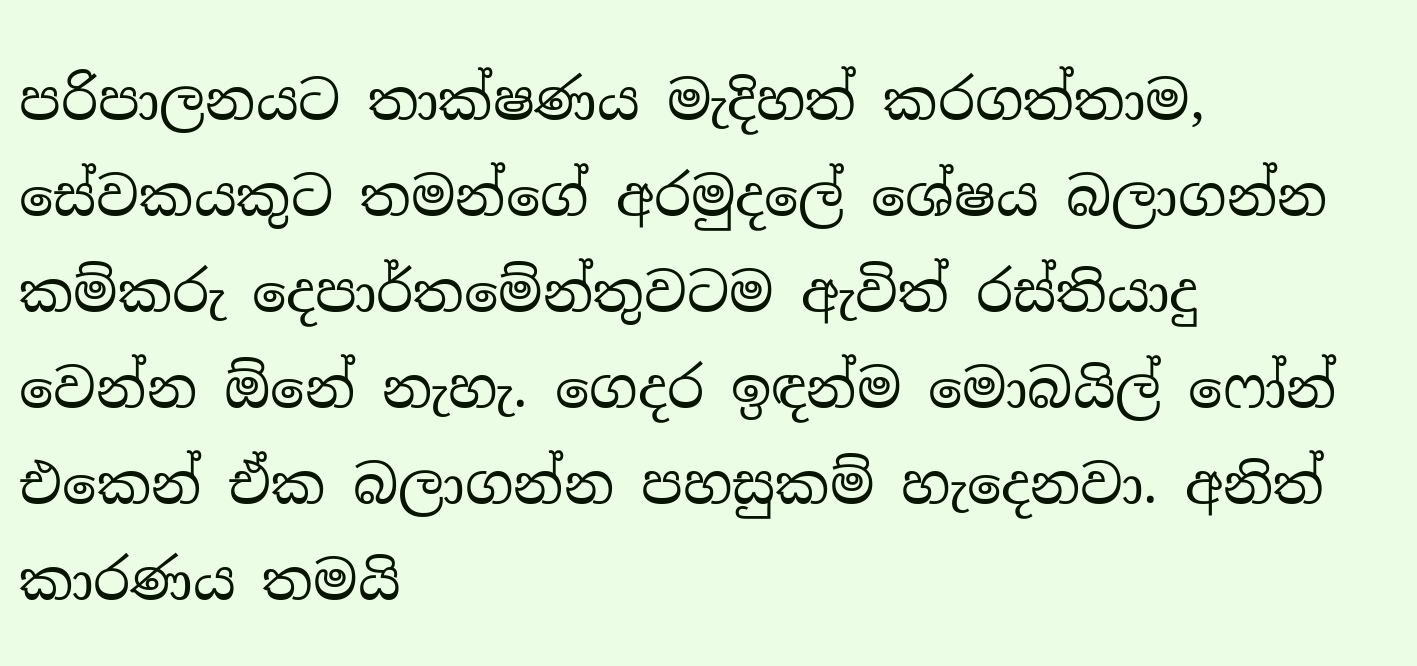පරිපාලනයට තාක්ෂණය මැදිහත් කරගත්තාම, සේවකයකුට තමන්ගේ අරමුදලේ ශේෂය බලාගන්න කම්කරු දෙපාර්තමේන්තුවටම ඇවිත් රස්තියාදු වෙන්න ඕනේ නැහැ. ගෙදර ඉඳන්ම මොබයිල් ෆෝන් එකෙන් ඒක බලාගන්න පහසුකම් හැදෙනවා. අනිත් කාරණය තමයි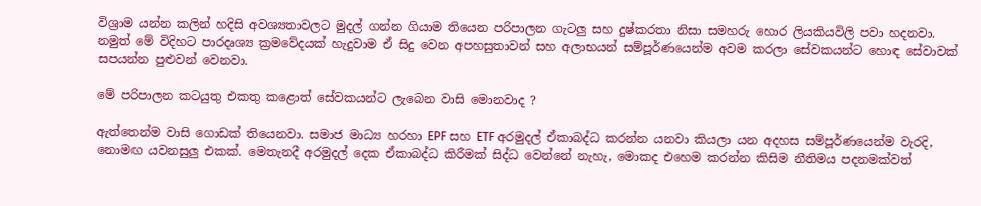විශ්‍රාම යන්න කලින් හදිසි අවශ්‍යතාවලට මුදල් ගන්න ගියාම තියෙන පරිපාලන ගැටලු සහ දුෂ්කරතා නිසා සමහරු හොර ලියකියවිලි පවා හදනවා. නමුත් මේ විදිහට පාරදෘශ්‍ය ක්‍රමවේදයක් හැදුවාම ඒ සිදු වෙන අපහසුතාවන් සහ අලාභයන් සම්පූර්ණයෙන්ම අවම කරලා සේවකයන්ට හොඳ සේවාවක් සපයන්න පුළුවන් වෙනවා.

මේ පරිපාලන කටයුතු එකතු කළොත් සේවකයන්ට ලැබෙන වාසි මොනවාද ?

ඇත්තෙන්ම වාසි ගොඩක් තියෙනවා. සමාජ මාධ්‍ය හරහා EPF සහ ETF අරමුදල් ඒකාබද්ධ කරන්න යනවා කියලා යන අදහස සම්පූර්ණයෙන්ම වැරදි, නොමඟ යවනසුලු එකක්. මෙතැනදී අරමුදල් දෙක ඒකාබද්ධ කිරීමක් සිද්ධ වෙන්නේ නැහැ, මොකද එහෙම කරන්න කිසිම නීතිමය පදනමක්වත්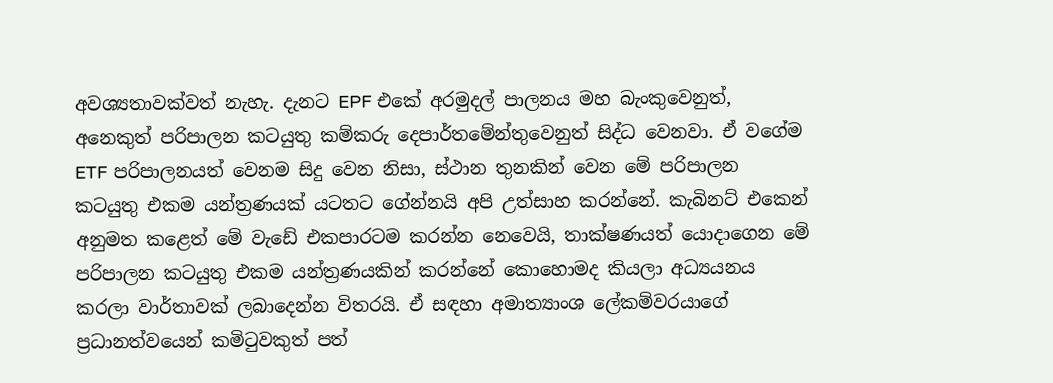අවශ්‍යතාවක්වත් නැහැ. දැනට EPF එකේ අරමුදල් පාලනය මහ බැංකුවෙනුත්, අනෙකුත් පරිපාලන කටයුතු කම්කරු දෙපාර්තමේන්තුවෙනුත් සිද්ධ වෙනවා. ඒ වගේම ETF පරිපාලනයත් වෙනම සිදු වෙන නිසා, ස්ථාන තුනකින් වෙන මේ පරිපාලන කටයුතු එකම යන්ත්‍රණයක් යටතට ගේන්නයි අපි උත්සාහ කරන්නේ. කැබිනට් එකෙන් අනුමත කළෙත් මේ වැඩේ එකපාරටම කරන්න නෙවෙයි, තාක්ෂණයත් යොදාගෙන මේ පරිපාලන කටයුතු එකම යන්ත්‍රණයකින් කරන්නේ කොහොමද කියලා අධ්‍යයනය කරලා වාර්තාවක් ලබාදෙන්න විතරයි. ඒ සඳහා අමාත්‍යාංශ ලේකම්වරයාගේ ප්‍රධානත්වයෙන් කමිටුවකුත් පත්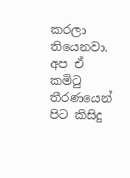කරලා තියෙනවා. අප ඒ කමිටු තීරණයෙන් පිට කිසිදු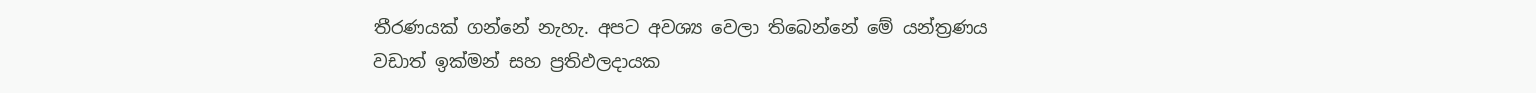තීරණයක් ගන්නේ නැහැ. අපට අවශ්‍ය වෙලා තිබෙන්නේ මේ යන්ත්‍රණය වඩාත් ඉක්මන් සහ ප්‍රතිඵලදායක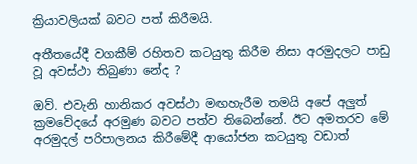ක්‍රියාවලියක් බවට පත් කිරීමයි.

අතීතයේදී වගකීම් රහිතව කටයුතු කිරීම නිසා අරමුදලට පාඩු වූ අවස්ථා තිබුණා නේද ?

ඔව්. එවැනි හානිකර අවස්ථා මඟහැරීම තමයි අපේ අලුත් ක්‍රමවේදයේ අරමුණ බවට පත්ව තිබෙන්නේ. ඊට අමතරව මේ අරමුදල් පරිපාලනය කිරීමේදී ආයෝජන කටයුතු වඩාත්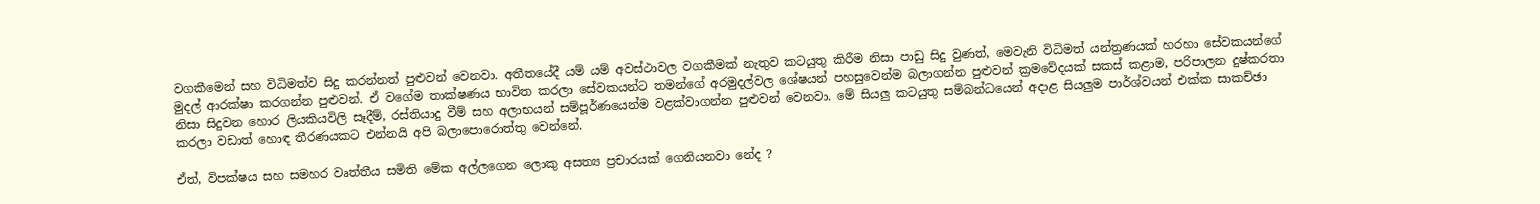වගකීමෙන් සහ විධිමත්ව සිදු කරන්නත් පුළුවන් වෙනවා. අතීතයේදී යම් යම් අවස්ථාවල වගකීමක් නැතුව කටයුතු කිරීම නිසා පාඩු සිදු වුණත්, මෙවැනි විධිමත් යන්ත්‍රණයක් හරහා සේවකයන්ගේ මුදල් ආරක්ෂා කරගන්න පුළුවන්. ඒ වගේම තාක්ෂණය භාවිත කරලා සේවකයන්ට තමන්ගේ අරමුදල්වල ශේෂයන් පහසුවෙන්ම බලාගන්න පුළුවන් ක්‍රමවේදයක් සකස් කළාම, පරිපාලන දුෂ්කරතා නිසා සිදුවන හොර ලියකියවිලි සෑදීම්, රස්තියාදු වීම් සහ අලාභයන් සම්පූර්ණයෙන්ම වළක්වාගන්න පුළුවන් වෙනවා. මේ සියලු කටයුතු සම්බන්ධයෙන් අදාළ සියලුම පාර්ශ්වයන් එක්ක සාකච්ඡා කරලා වඩාත් හොඳ තීරණයකට එන්නයි අපි බලාපොරොත්තු වෙන්නේ.

ඒත්, විපක්ෂය සහ සමහර වෘත්තීය සමිති මේක අල්ලගෙන ලොකු අසත්‍ය ප්‍රචාරයක් ගෙනියනවා නේද ?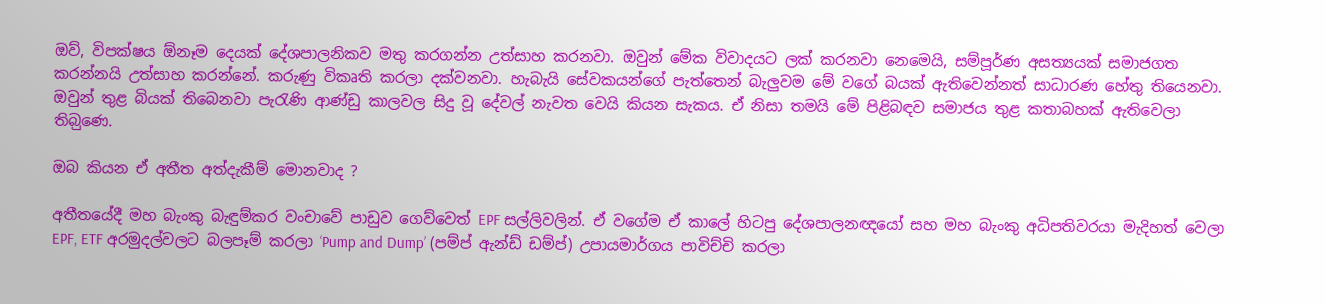ඔව්, විපක්ෂය ඕනෑම දෙයක් දේශපාලනිකව මතු කරගන්න උත්සාහ කරනවා. ඔවුන් මේක විවාදයට ලක් කරනවා නෙමෙයි, සම්පූර්ණ අසත්‍යයක් සමාජගත කරන්නයි උත්සාහ කරන්නේ. කරුණු විකෘති කරලා දක්වනවා. හැබැයි සේවකයන්ගේ පැත්තෙන් බැලුවම මේ වගේ බයක් ඇතිවෙන්නත් සාධාරණ හේතු තියෙනවා. ඔවුන් තුළ බියක් තිබෙනවා පැරැණි ආණ්ඩු කාලවල සිදු වූ දේවල් නැවත වෙයි කියන සැකය. ඒ නිසා තමයි මේ පිළිබඳව සමාජය තුළ කතාබහක් ඇතිවෙලා තිබ‍ුණෙ.

ඔබ කියන ඒ අතීත අත්දැකීම් මොනවාද ?

අතීතයේදී මහ බැංකු බැඳුම්කර වංචාවේ පාඩුව ගෙව්වෙත් EPF සල්ලිවලින්. ඒ වගේම ඒ කාලේ හිටපු දේශපාලනඥයෝ සහ මහ බැංකු අධිපතිවරයා මැදිහත් වෙලා EPF, ETF අරමුදල්වලට බලපෑම් කරලා ‘Pump and Dump’ (පම්ප් ඇන්ඩ් ඩම්ප්) උපායමාර්ගය පාවිච්චි කරලා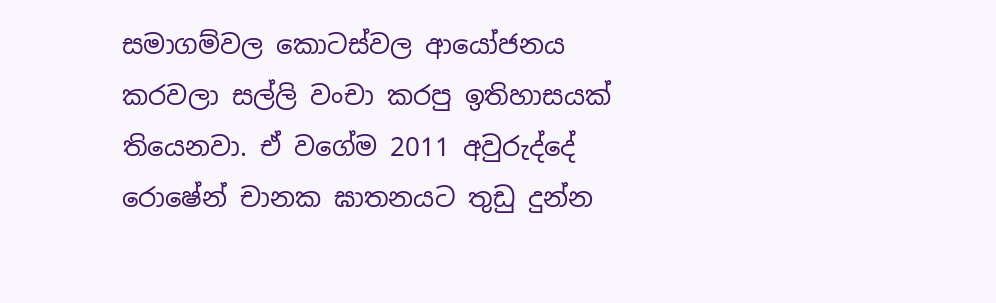සමාගම්වල කොටස්වල ආයෝජනය කරවලා සල්ලි වංචා කරපු ඉතිහාසයක් තියෙනවා. ඒ වගේම 2011 අවුරුද්දේ රොෂේන් චානක ඝාතනයට තුඩු දුන්න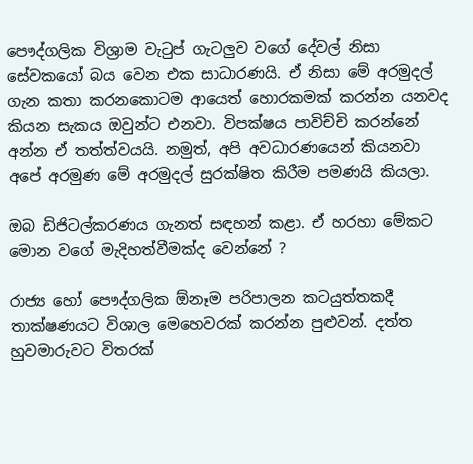පෞද්ගලික විශ්‍රාම වැටුප් ගැටලුව වගේ දේවල් නිසා සේවකයෝ බය වෙන එක සාධාරණයි. ඒ නිසා මේ අරමුදල් ගැන කතා කරනකොටම ආයෙත් හොරකමක් කරන්න යනවද කියන සැකය ඔවුන්ට එනවා. විපක්ෂය පාවිච්චි කරන්නේ අන්න ඒ තත්ත්වයයි. නමුත්, අපි අවධාරණයෙන් කියනවා අපේ අරමුණ මේ අරමුදල් සුරක්ෂිත කිරීම පමණයි කියලා.

ඔබ ඩිජිටල්කරණය ගැනත් සඳහන් කළා. ඒ හරහා මේකට මොන වගේ මැදිහත්වීමක්ද වෙන්නේ ?

රාජ්‍ය හෝ පෞද්ගලික ඕනෑම පරිපාලන කටයුත්තකදී තාක්ෂණයට විශාල මෙහෙවරක් කරන්න පුළුවන්. දත්ත හුවමාරුවට විතරක්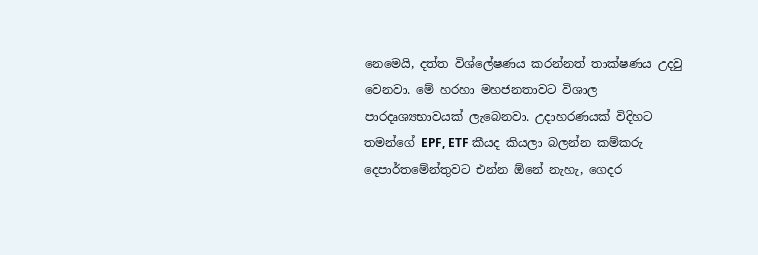නෙමෙයි, දත්ත විශ්ලේෂණය කරන්නත් තාක්ෂණය උදවු වෙනවා. මේ හරහා මහජනතාවට විශාල පාරදෘශ්‍යභාවයක් ලැබෙනවා. උදාහරණයක් විදිහට තමන්ගේ EPF, ETF කීයද කියලා බලන්න කම්කරු දෙපාර්තමේන්තුවට එන්න ඕනේ නැහැ, ගෙදර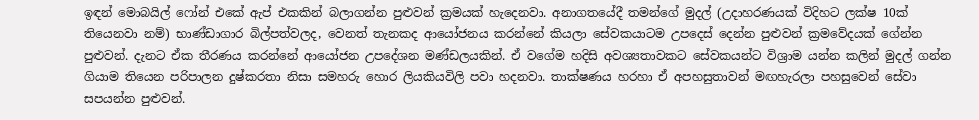ඉඳන් මොබයිල් ෆෝන් එකේ ඇප් එකකින් බලාගන්න පුළුවන් ක්‍රමයක් හැදෙනවා. අනාගතයේදී තමන්ගේ මුදල් (උදාහරණයක් විදිහට ලක්ෂ 10ක් තියෙනවා නම්) භාණ්ඩාගාර බිල්පත්වලද, වෙනත් තැනකද ආයෝජනය කරන්නේ කියලා සේවකයාටම උපදෙස් දෙන්න පුළුවන් ක්‍රමවේදයක් ගේන්න පුළුවන්. දැනට ඒක තීරණය කරන්නේ ආයෝජන උපදේශන මණ්ඩලයකින්. ඒ වගේම හදිසි අවශ්‍යතාවකට සේවකයන්ට විශ්‍රාම යන්න කලින් මුදල් ගන්න ගියාම තියෙන පරිපාලන දුෂ්කරතා නිසා සමහරු හොර ලියකියවිලි පවා හදනවා. තාක්ෂණය හරහා ඒ අපහසුතාවන් මඟහැරලා පහසුවෙන් සේවා සපයන්න පුළුවන්.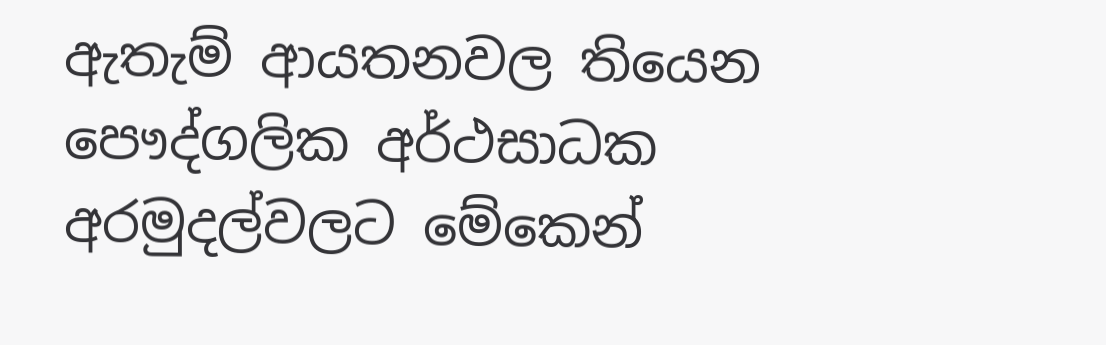ඇතැම් ආයතනවල තියෙන පෞද්ගලික අර්ථසාධක අරමුදල්වලට මේකෙන්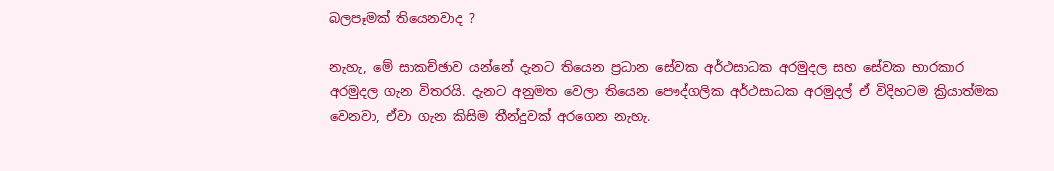බලපෑමක් තියෙනවාද ?

නැහැ, මේ සාකච්ඡාව යන්නේ දැනට තියෙන ප්‍රධාන සේවක අර්ථසාධක අරමුදල සහ සේවක භාරකාර අරමුදල ගැන විතරයි. දැනට අනුමත වෙලා තියෙන පෞද්ගලික අර්ථසාධක අරමුදල් ඒ විදිහටම ක්‍රියාත්මක වෙනවා, ඒවා ගැන කිසිම තීන්දුවක් අරගෙන නැහැ.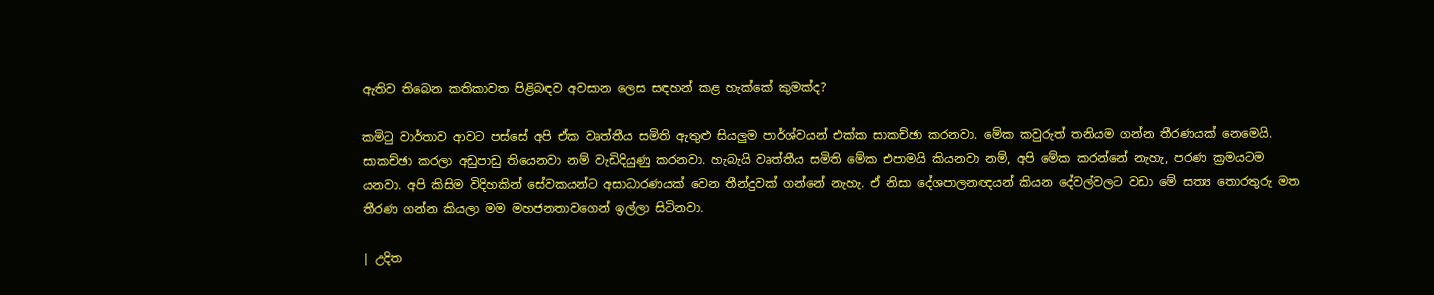ඇතිව තිබෙන කතිකාවත පිළිබඳව අවසාන ලෙස සඳහන් කළ හැක්කේ කුමක්ද?

කමිටු වාර්තාව ආවට පස්සේ අපි ඒක වෘත්තීය සමිති ඇතුළු සියලුම පාර්ශ්වයන් එක්ක සාකච්ඡා කරනවා. මේක කවුරුත් තනියම ගන්න තීරණයක් නෙමෙයි. සාකච්ඡා කරලා අඩුපාඩු තියෙනවා නම් වැඩිදියුණු කරනවා. හැබැයි වෘත්තීය සමිති මේක එපාමයි කියනවා නම්, අපි මේක කරන්නේ නැහැ, පරණ ක්‍රමයටම යනවා. අපි කිසිම විදිහකින් සේවකයන්ට අසාධාරණයක් වෙන තීන්දුවක් ගන්නේ නැහැ. ඒ නිසා දේශපාලනඥයන් කියන දේවල්වලට වඩා මේ සත්‍ය තොරතුරු මත තීරණ ගන්න කියලා මම මහජනතාවගෙන් ඉල්ලා සිටිනවා.

| උදිත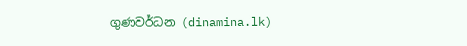ගුණවර්ධන (dinamina.lk)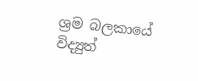ශ්‍රම බලකායේ විද්‍යුත්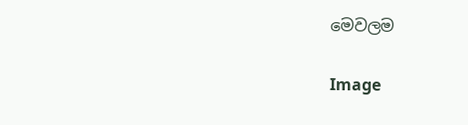මෙවලම

Image